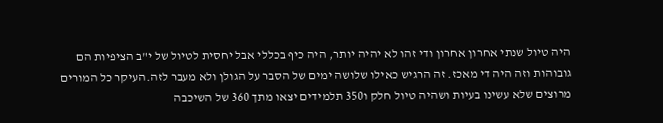היה טיול שנתי אחרון אחרון ודי זהו לא יהיה יותר, היה כיף בכללי אבל יחסית לטיול של י"ב הציפיות הם גובוהות וזה היה די מאכז. זה הרגיש כאילו שלושה ימים של הסבר על הגולן ולא מעבר לזה.העיקר כל המורים מרוצים שלא עשינו בעיות ושהיה טיול חלק ו350 תלמידים יצאו מתך 360 של השיכבה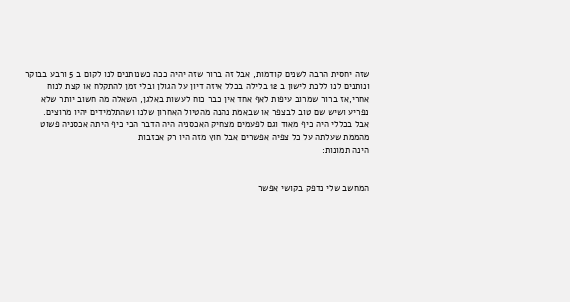שזה יחסית הרבה לשנים קודמות, אבל זה ברור שזה יהיה ככה כשנותנים לנו לקום ב 5 ורבע בבוקר ונותנים לנו ללכת לישון ב 12 בלילה בכלל איזה דיון על הגולן ובלי זמן להתקלח או קצת לנוח אחרי,אז ברור שמרוב עיפות לאף אחד אין כבר כוח לעשות באלגן, השאלה מה חשוב יותר שלא נפריע ושיש שם טוב לבצפר או שבאמת נהנה מהטיול האחרון שלנו ושהתלמידים יהיו מרוצים.
אבל בכללי היה כיף מאוד וגם לפעמים מצחיק האכסניה היה הדבר הכי כיף היתה אכסניה פשוט מהממת שעלתה על כל צפיה אפשרים אבל חוץ מזה היו רק אכזבות
הינה תמונות:


המחשב שלי נדפק בקושי אפשר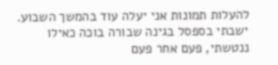להעלות תמונות אני יעלה עוד בהמשך השבוע.
ישבתי בספסל בגינה שבורה בוכה כאילו ננטשתי, פעם אחר פעם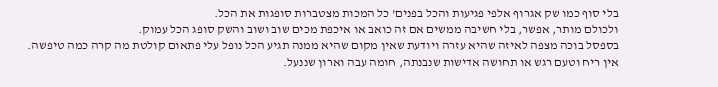בלי סוף כמו שק אגרוף אלפי פגיעות והכל בפנים' כל המכות מצטברות סופגות את הכל.
ולכולם מותר, אפשר, בלי חשיבה ממשים אם זה כואב או איכפת מכים שוב ושוב והשק סופג הכל עמוק.
בספסל בוכה מצפה לאיזה שהיא עזרה ויודעת שאין מקום שהיא ממנה תגיע הכל נופל עלי פתאום קולטת מה קרה כמה טיפשה.
אין ריח וטעם רגש או תחושה אדישות שנבנתה, חומה עבה וארון שננעל.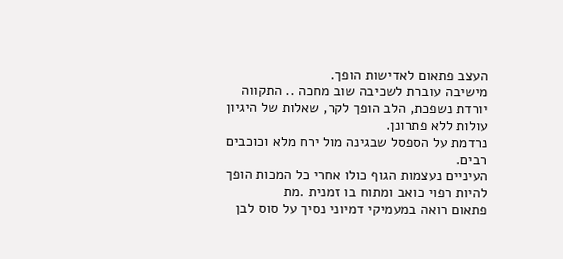העצב פתאום לאדישות הופך.
מישיבה עוברת לשכיבה שוב מחכה .. התקווה יורדת נשפכת, הלב הופך לקר, שאלות של היגיון עולות ללא פתרונן.
נרדמת על הספסל שבגינה מול ירח מלא וכוכבים רבים.
העיניים נעצמות הגוף כולו אחרי כל המכות הופך להיות רפוי כואב ומתוח בו זמנית .מת
פתאום רואה במעמיקי דמיוני נסיך על סוס לבן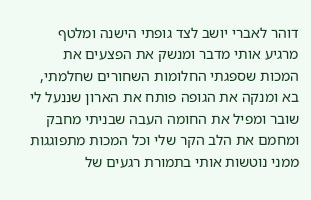דוהר לאברי יושב לצד גופתי הישנה ומלטף מרגיע אותי מדבר ומנשק את הפצעים את המכות שספגתי החלומות השחורים שחלמתי, בא ומנקה את הגופה פותח את הארון שננעל לי שובר ומפיל את החומה העבה שבניתי מחבק ומחמם את הלב הקר שלי וכל המכות מתפוגגות ממני נוטשות אותי בתמורת רגעים של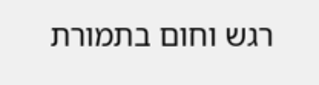רגש וחום בתמורת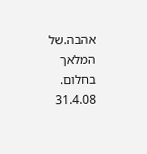אהבה.של המלאך בחלום.
31.4.08